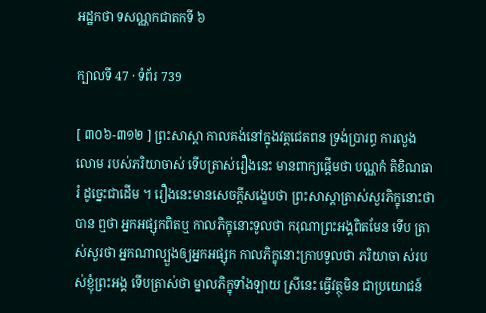អដ្ឋកថា ទសណ្ណកជាតកទី ៦

ក្បាលទី 47 · ទំព័រ 739

[ ៣០៦-៣១២ ] ព្រះសាស្តា កាលគង់នៅក្នុងវត្តជេតពន ទ្រង់ប្រារព្ធ ការលួងលោម របស់ភរិយាចាស់ ទើបត្រាស់រឿងនេះ មានពាក្យផ្តើមថា បណ្ណកំ តិខិណធារំ ដូច្នេះជាដើម ។ រឿងនេះមានសេចក្តីសង្ខេបថា ព្រះសាស្តាត្រាស់សួរភិក្ខុនោះថា បាន ឮថា អ្នកអផ្សុកពិតឬ កាលភិក្ខុនោះទូលថា ករុណាព្រះអង្គពិតមែន ទើប ត្រាស់សួរថា អ្នកណាល្បួងឲ្យអ្នកអផ្សុក កាលភិក្ខុនោះក្រាបទូលថា ភរិយាចា ស់របស់ខ្ញុំព្រះអង្គ ទើបត្រាស់ថា ម្នាលភិក្ខុទាំងឡាយ ស្រីនេះ ធ្វើវត្ថុមិន ជាប្រយោជន៍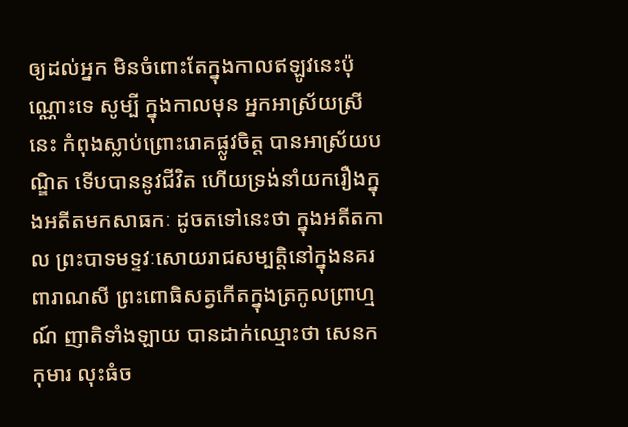ឲ្យដល់អ្នក មិនចំពោះតែក្នុងកាលឥឡូវនេះប៉ុណ្ណោះទេ សូម្បី ក្នុងកាលមុន អ្នកអាស្រ័យស្រីនេះ កំពុងស្លាប់ព្រោះរោគផ្លូវចិត្ត បានអាស្រ័យបណ្ឌិត ទើបបាននូវជីវិត ហើយទ្រង់នាំយករឿងក្នុងអតីតមកសាធកៈ ដូចតទៅនេះថា ក្នុងអតីតកាល ព្រះបាទមទ្ទវៈសោយរាជសម្បត្តិនៅក្នុងនគរពារាណសី ព្រះពោធិសត្វកើតក្នុងត្រកូលព្រាហ្មណ៍ ញាតិទាំងឡាយ បានដាក់ឈ្មោះថា សេនកកុមារ លុះធំច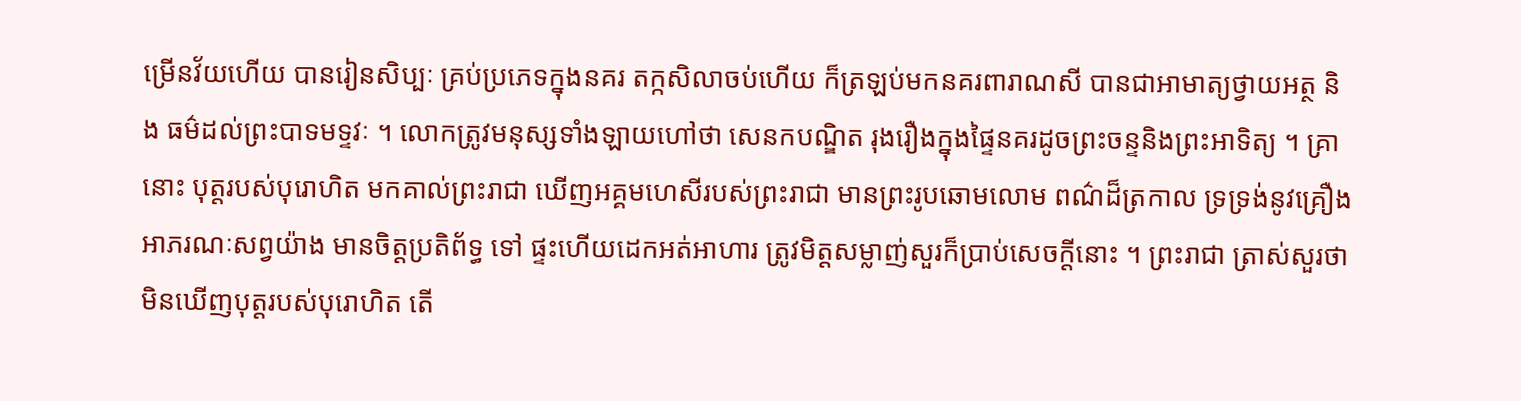ម្រើនវ័យហើយ បានរៀនសិប្បៈ គ្រប់ប្រភេទក្នុងនគរ តក្កសិលាចប់ហើយ ក៏ត្រឡប់មកនគរពារាណសី បានជាអាមាត្យថ្វាយអត្ថ និង ធម៌ដល់ព្រះបាទមទ្ទវៈ ។ លោកត្រូវមនុស្សទាំងឡាយហៅថា សេនកបណ្ឌិត រុងរឿងក្នុងផ្ទៃនគរដូចព្រះចន្ទនិងព្រះអាទិត្យ ។ គ្រានោះ បុត្តរបស់បុរោហិត មកគាល់ព្រះរាជា ឃើញអគ្គមហេសីរបស់ព្រះរាជា មានព្រះរូបឆោមលោម ពណ៌ដ៏ត្រកាល ទ្រទ្រង់នូវគ្រឿងអាភរណៈសព្វយ៉ាង មានចិត្តប្រតិព័ទ្ធ ទៅ ផ្ទះហើយដេកអត់អាហារ ត្រូវមិត្តសម្លាញ់សួរក៏ប្រាប់សេចក្តីនោះ ។ ព្រះរាជា ត្រាស់សួរថា មិនឃើញបុត្តរបស់បុរោហិត តើ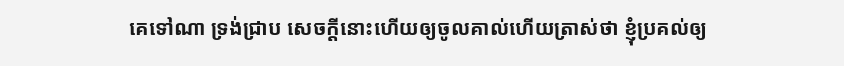គេទៅណា ទ្រង់ជ្រាប សេចក្តីនោះហើយឲ្យចូលគាល់ហើយត្រាស់ថា ខ្ញុំប្រគល់ឲ្យ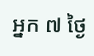អ្នក ៧ ថ្ងៃ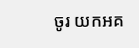ចូរ យកអគ